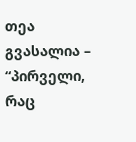თეა გვასალია – “პირველი, რაც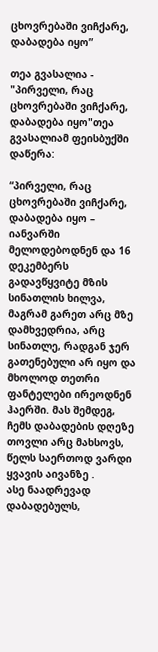ცხოვრებაში ვიჩქარე, დაბადება იყო”

თეა გვასალია - "პირველი, რაც ცხოვრებაში ვიჩქარე, დაბადება იყო"თეა გვასალიამ ფეისბუქში დაწერა:

“პირველი, რაც ცხოვრებაში ვიჩქარე, დაბადება იყო – იანვარში მელოდებოდნენ და 16 დეკემბერს გადავწყვიტე მზის სინათლის ხილვა, მაგრამ გარეთ არც მზე დამხვედრია, არც სინათლე, რადგან ჯერ გათენებული არ იყო და მხოლოდ თეთრი ფანტელები ირეოდნენ ჰაერში. მას შემდეგ, ჩემს დაბადების დღეზე თოვლი არც მახსოვს, წელს საერთოდ ვარდი ყვავის აივანზე .
ასე ნაადრევად დაბადებულს,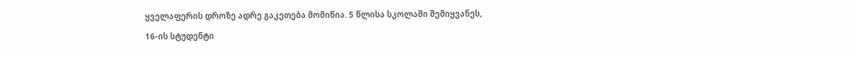ყველაფერის დროზე ადრე გაკეთება მომიწია. 5 წლისა სკოლაში შემიყვანეს, 16-ის სტუდენტი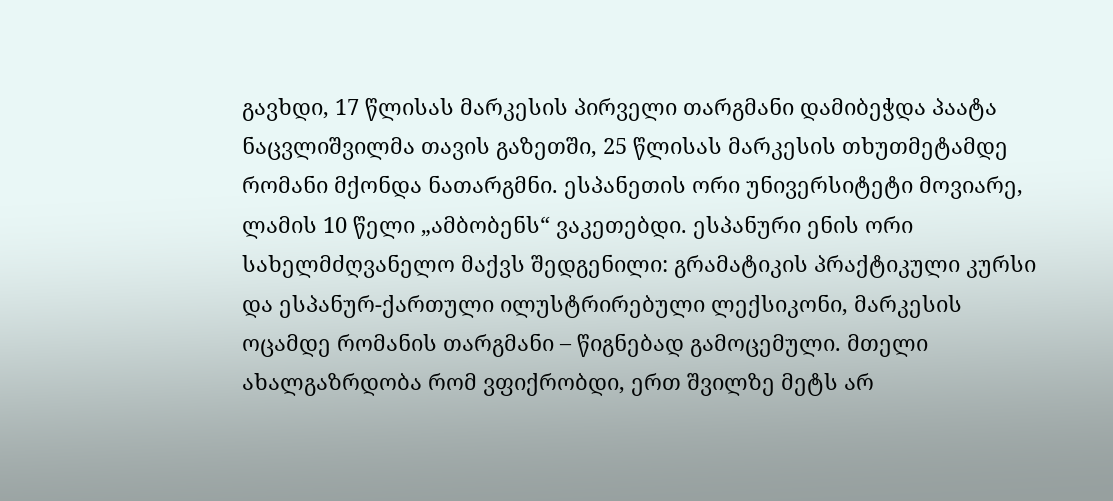გავხდი, 17 წლისას მარკესის პირველი თარგმანი დამიბეჭდა პაატა ნაცვლიშვილმა თავის გაზეთში, 25 წლისას მარკესის თხუთმეტამდე რომანი მქონდა ნათარგმნი. ესპანეთის ორი უნივერსიტეტი მოვიარე, ლამის 10 წელი „ამბობენს“ ვაკეთებდი. ესპანური ენის ორი სახელმძღვანელო მაქვს შედგენილი: გრამატიკის პრაქტიკული კურსი და ესპანურ-ქართული ილუსტრირებული ლექსიკონი, მარკესის ოცამდე რომანის თარგმანი – წიგნებად გამოცემული. მთელი ახალგაზრდობა რომ ვფიქრობდი, ერთ შვილზე მეტს არ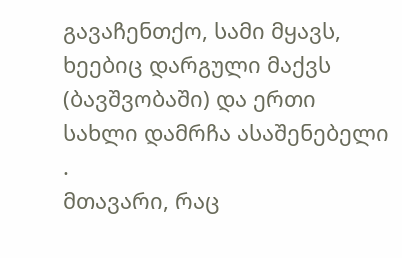გავაჩენთქო, სამი მყავს, ხეებიც დარგული მაქვს (ბავშვობაში) და ერთი სახლი დამრჩა ასაშენებელი .
მთავარი, რაც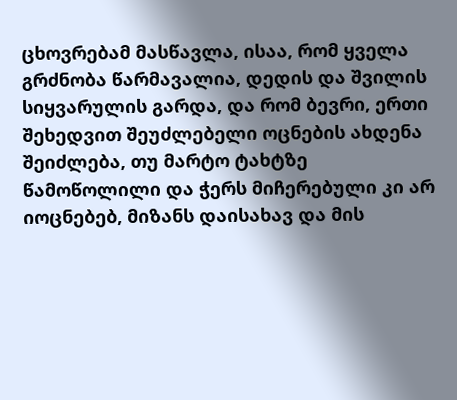ცხოვრებამ მასწავლა, ისაა, რომ ყველა გრძნობა წარმავალია, დედის და შვილის სიყვარულის გარდა, და რომ ბევრი, ერთი შეხედვით შეუძლებელი ოცნების ახდენა შეიძლება, თუ მარტო ტახტზე წამოწოლილი და ჭერს მიჩერებული კი არ იოცნებებ, მიზანს დაისახავ და მის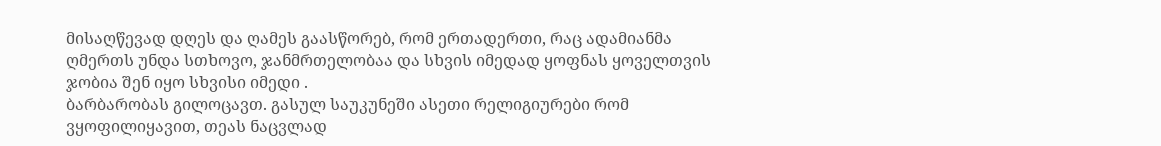მისაღწევად დღეს და ღამეს გაასწორებ, რომ ერთადერთი, რაც ადამიანმა ღმერთს უნდა სთხოვო, ჯანმრთელობაა და სხვის იმედად ყოფნას ყოველთვის ჯობია შენ იყო სხვისი იმედი .
ბარბარობას გილოცავთ. გასულ საუკუნეში ასეთი რელიგიურები რომ ვყოფილიყავით, თეას ნაცვლად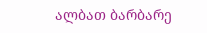ალბათ ბარბარე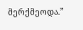მერქმეოდა.”